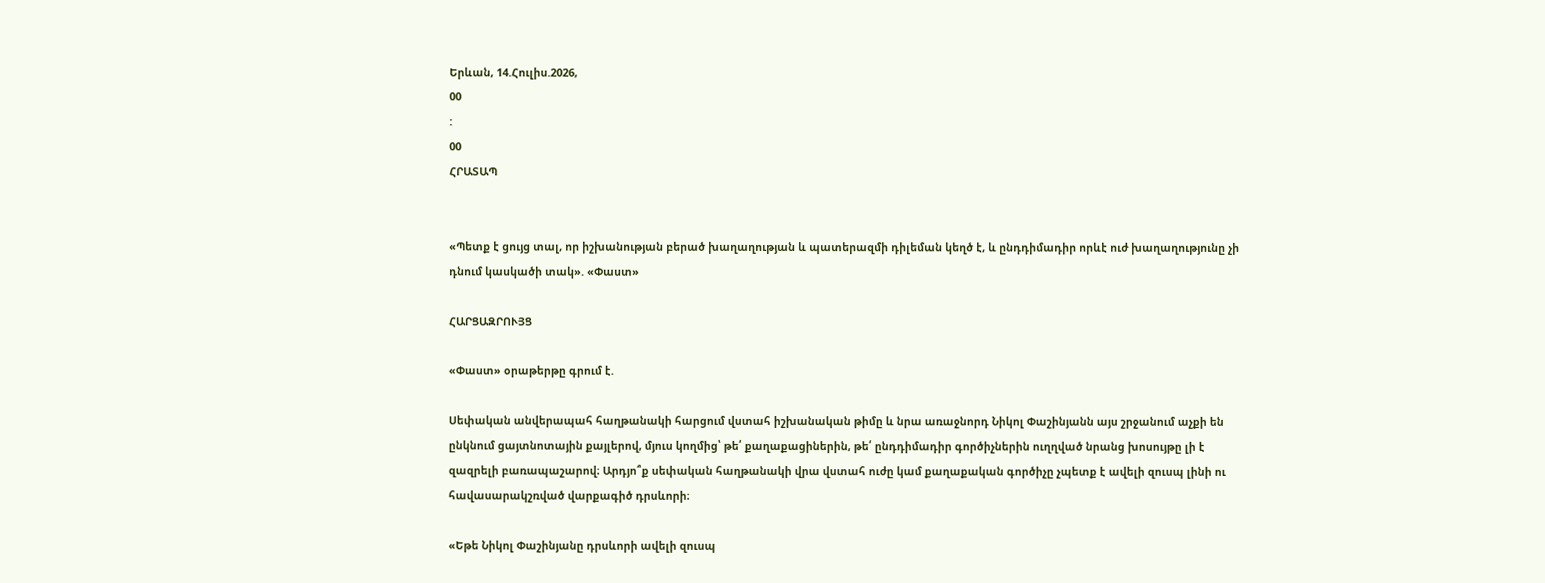Երևան, 14.Հուլիս.2026,
00
:
00
ՀՐԱՏԱՊ


«Պետք է ցույց տալ, որ իշխանության բերած խաղաղության և պատերազմի դիլեման կեղծ է, և ընդդիմադիր որևէ ուժ խաղաղությունը չի դնում կասկածի տակ». «Փաստ»

ՀԱՐՑԱԶՐՈՒՅՑ

«Փաստ» օրաթերթը գրում է.

Սեփական անվերապահ հաղթանակի հարցում վստահ իշխանական թիմը և նրա առաջնորդ Նիկոլ Փաշինյանն այս շրջանում աչքի են ընկնում ցայտնոտային քայլերով, մյուս կողմից՝ թե՛ քաղաքացիներին, թե՛ ընդդիմադիր գործիչներին ուղղված նրանց խոսույթը լի է զազրելի բառապաշարով։ Արդյո՞ք սեփական հաղթանակի վրա վստահ ուժը կամ քաղաքական գործիչը չպետք է ավելի զուսպ լինի ու հավասարակշռված վարքագիծ դրսևորի։

«Եթե Նիկոլ Փաշինյանը դրսևորի ավելի զուսպ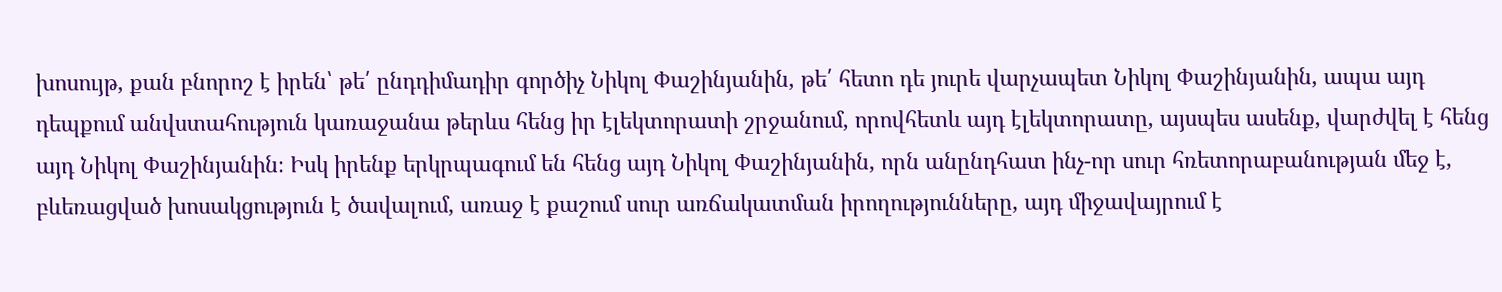խոսույթ, քան բնորոշ է իրեն՝ թե՛ ընդդիմադիր գործիչ Նիկոլ Փաշինյանին, թե՛ հետո դե յուրե վարչապետ Նիկոլ Փաշինյանին, ապա այդ դեպքում անվստահություն կառաջանա թերևս հենց իր էլեկտորատի շրջանում, որովհետև այդ էլեկտորատը, այսպես ասենք, վարժվել է հենց այդ Նիկոլ Փաշինյանին։ Իսկ իրենք երկրպագում են հենց այդ Նիկոլ Փաշինյանին, որն անընդհատ ինչ-որ սուր հռետորաբանության մեջ է, բևեռացված խոսակցություն է ծավալում, առաջ է քաշում սուր առճակատման իրողությունները, այդ միջավայրում է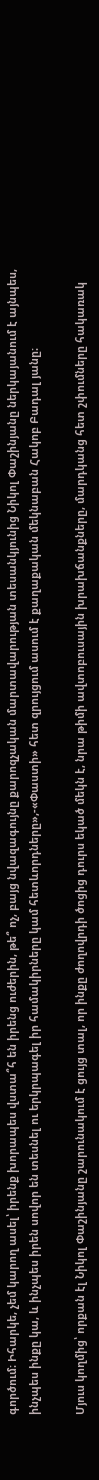գործում։ Իհարկե, չեմ կարող ասել՝ իրենք խորապես վստա՞հ են իրենց ուժերին, թե՞ ոչ, բայց նվազագույնը քարոզչական մարտավարության տեսանկյունից Նիկոլ Փաշինյանը ներկայանում է այնպես, ինչպես ինքը կա, և ինչպես իրեն սովոր են տեսնել ու երկրպագել իր համակիրները կամ հետևորդները»,-«Փաստի» հետ զրույցում ասում է քաղաքական մեկնաբան Հակոբ Բադալ յանը։

Մյուս կողմից՝ որքան էլ Նիկոլ Փաշինյանը շարունակում է ցույց տալ, որ ինքը ժողովրդի ծոցից դուրս եկած մեկն է, նրա թիմի ավտոբուսային խրախճանքները, մարդկանց հետ շփումները հակառակ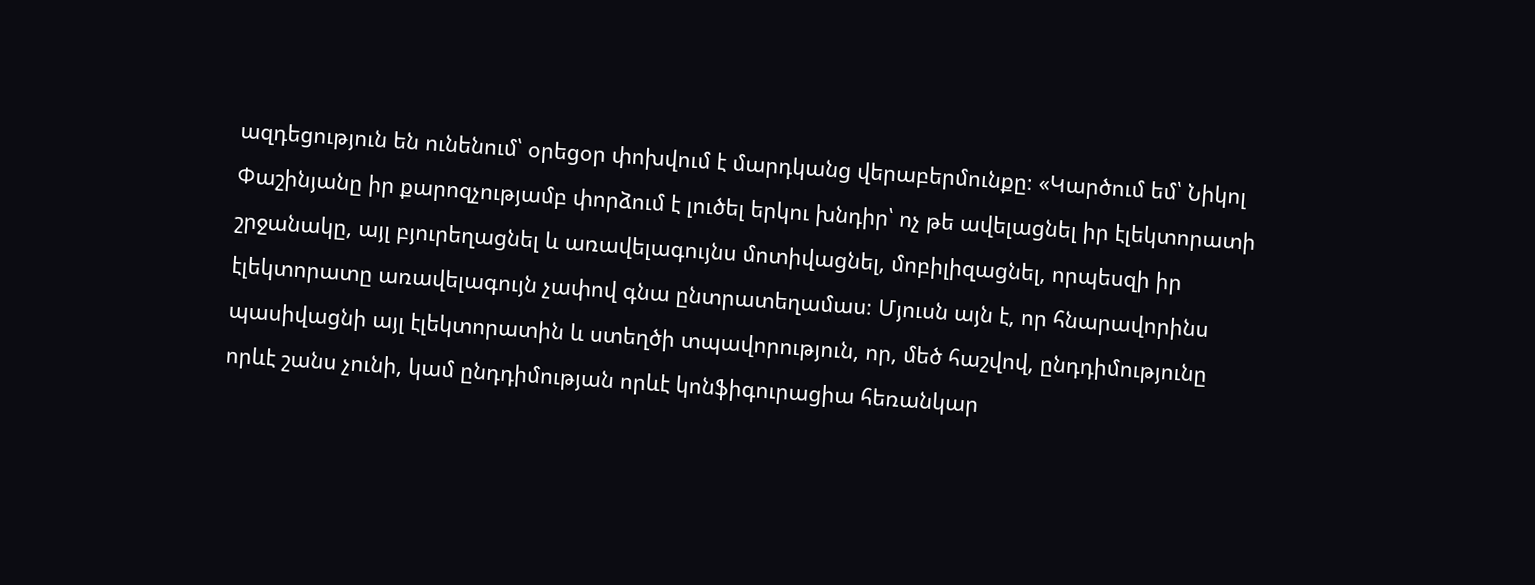ազդեցություն են ունենում՝ օրեցօր փոխվում է մարդկանց վերաբերմունքը։ «Կարծում եմ՝ Նիկոլ Փաշինյանը իր քարոզչությամբ փորձում է լուծել երկու խնդիր՝ ոչ թե ավելացնել իր էլեկտորատի շրջանակը, այլ բյուրեղացնել և առավելագույնս մոտիվացնել, մոբիլիզացնել, որպեսզի իր էլեկտորատը առավելագույն չափով գնա ընտրատեղամաս։ Մյուսն այն է, որ հնարավորինս պասիվացնի այլ էլեկտորատին և ստեղծի տպավորություն, որ, մեծ հաշվով, ընդդիմությունը որևէ շանս չունի, կամ ընդդիմության որևէ կոնֆիգուրացիա հեռանկար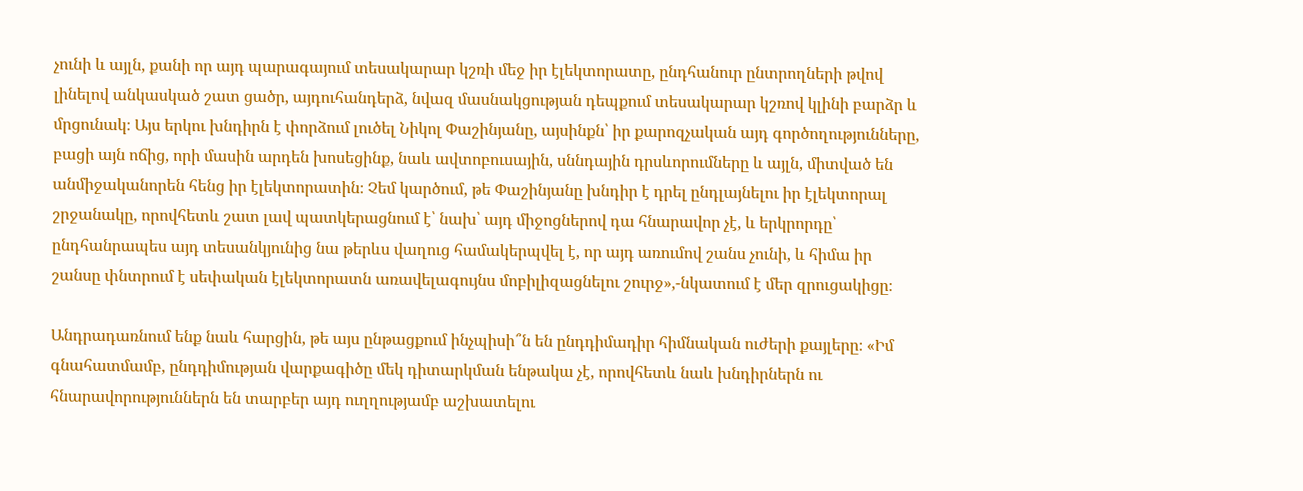չունի և այլն, քանի որ այդ պարագայում տեսակարար կշռի մեջ իր էլեկտորատը, ընդհանուր ընտրողների թվով լինելով անկասկած շատ ցածր, այդուհանդերձ, նվազ մասնակցության դեպքում տեսակարար կշռով կլինի բարձր և մրցունակ։ Այս երկու խնդիրն է փորձում լուծել Նիկոլ Փաշինյանը, այսինքն՝ իր քարոզչական այդ գործողությունները, բացի այն ոճից, որի մասին արդեն խոսեցինք, նաև ավտոբուսային, սննդային դրսևորումները և այլն, միտված են անմիջականորեն հենց իր էլեկտորատին։ Չեմ կարծում, թե Փաշինյանը խնդիր է դրել ընդլայնելու իր էլեկտորալ շրջանակը, որովհետև շատ լավ պատկերացնում է՝ նախ՝ այդ միջոցներով դա հնարավոր չէ, և երկրորդը՝ ընդհանրապես այդ տեսանկյունից նա թերևս վաղուց համակերպվել է, որ այդ առումով շանս չունի, և հիմա իր շանսը փնտրում է սեփական էլեկտորատն առավելագույնս մոբիլիզացնելու շուրջ»,-նկատում է մեր զրուցակիցը։

Անդրադառնում ենք նաև հարցին, թե այս ընթացքում ինչպիսի՞ն են ընդդիմադիր հիմնական ուժերի քայլերը։ «Իմ գնահատմամբ, ընդդիմության վարքագիծը մեկ դիտարկման ենթակա չէ, որովհետև նաև խնդիրներն ու հնարավորություններն են տարբեր այդ ուղղությամբ աշխատելու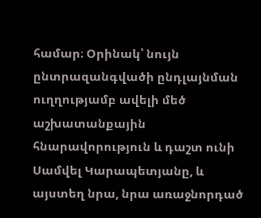համար։ Օրինակ՝ նույն ընտրազանգվածի ընդլայնման ուղղությամբ ավելի մեծ աշխատանքային հնարավորություն և դաշտ ունի Սամվել Կարապետյանը, և այստեղ նրա, նրա առաջնորդած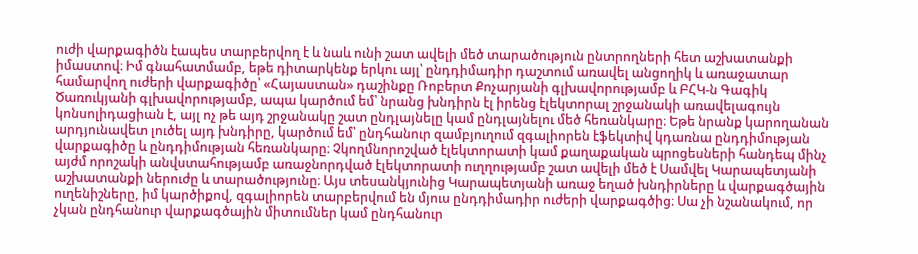ուժի վարքագիծն էապես տարբերվող է և նաև ունի շատ ավելի մեծ տարածություն ընտրողների հետ աշխատանքի իմաստով։ Իմ գնահատմամբ, եթե դիտարկենք երկու այլ՝ ընդդիմադիր դաշտում առավել անցողիկ և առաջատար համարվող ուժերի վարքագիծը՝ «Հայաստան» դաշինքը Ռոբերտ Քոչարյանի գլխավորությամբ և ԲՀԿ-ն Գագիկ Ծառուկյանի գլխավորությամբ, ապա կարծում եմ՝ նրանց խնդիրն էլ իրենց էլեկտորալ շրջանակի առավելագույն կոնսոլիդացիան է, այլ ոչ թե այդ շրջանակը շատ ընդլայնելը կամ ընդլայնելու մեծ հեռանկարը։ Եթե նրանք կարողանան արդյունավետ լուծել այդ խնդիրը, կարծում եմ՝ ընդհանուր զամբյուղում զգալիորեն էֆեկտիվ կդառնա ընդդիմության վարքագիծը և ընդդիմության հեռանկարը։ Չկողմնորոշված էլեկտորատի կամ քաղաքական պրոցեսների հանդեպ մինչ այժմ որոշակի անվստահությամբ առաջնորդված էլեկտորատի ուղղությամբ շատ ավելի մեծ է Սամվել Կարապետյանի աշխատանքի ներուժը և տարածությունը։ Այս տեսանկյունից Կարապետյանի առաջ եղած խնդիրները և վարքագծային ուղենիշները, իմ կարծիքով, զգալիորեն տարբերվում են մյուս ընդդիմադիր ուժերի վարքագծից։ Սա չի նշանակում, որ չկան ընդհանուր վարքագծային միտումներ կամ ընդհանուր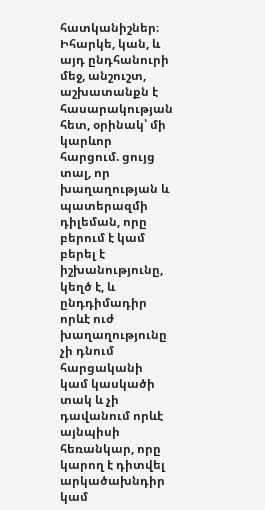հատկանիշներ։ Իհարկե, կան, և այդ ընդհանուրի մեջ, անշուշտ, աշխատանքն է հասարակության հետ, օրինակ՝ մի կարևոր հարցում. ցույց տալ, որ խաղաղության և պատերազմի դիլեման, որը բերում է կամ բերել է իշխանությունը, կեղծ է, և ընդդիմադիր որևէ ուժ խաղաղությունը չի դնում հարցականի կամ կասկածի տակ և չի դավանում որևէ այնպիսի հեռանկար, որը կարող է դիտվել արկածախնդիր կամ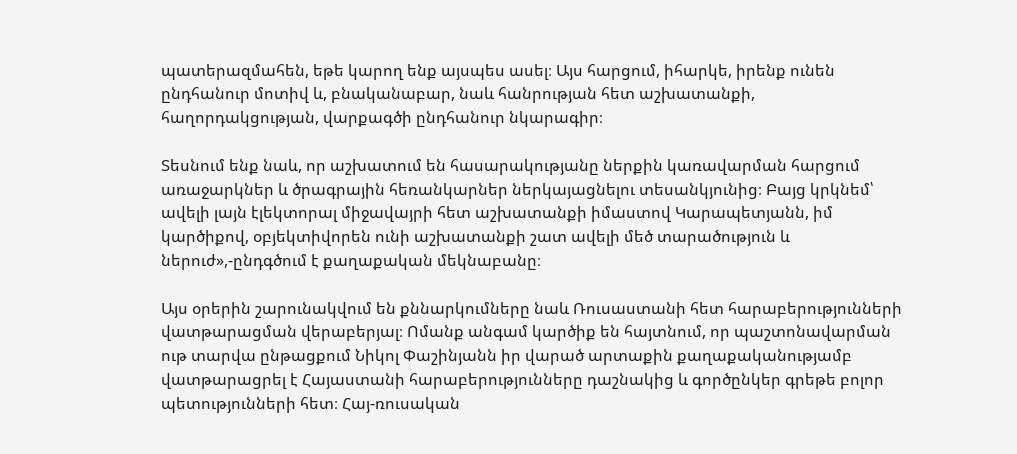պատերազմահեն, եթե կարող ենք այսպես ասել։ Այս հարցում, իհարկե, իրենք ունեն ընդհանուր մոտիվ և, բնականաբար, նաև հանրության հետ աշխատանքի, հաղորդակցության, վարքագծի ընդհանուր նկարագիր։

Տեսնում ենք նաև, որ աշխատում են հասարակությանը ներքին կառավարման հարցում առաջարկներ և ծրագրային հեռանկարներ ներկայացնելու տեսանկյունից։ Բայց կրկնեմ՝ ավելի լայն էլեկտորալ միջավայրի հետ աշխատանքի իմաստով Կարապետյանն, իմ կարծիքով, օբյեկտիվորեն ունի աշխատանքի շատ ավելի մեծ տարածություն և ներուժ»,-ընդգծում է քաղաքական մեկնաբանը։

Այս օրերին շարունակվում են քննարկումները նաև Ռուսաստանի հետ հարաբերությունների վատթարացման վերաբերյալ։ Ոմանք անգամ կարծիք են հայտնում, որ պաշտոնավարման ութ տարվա ընթացքում Նիկոլ Փաշինյանն իր վարած արտաքին քաղաքականությամբ վատթարացրել է Հայաստանի հարաբերությունները դաշնակից և գործընկեր գրեթե բոլոր պետությունների հետ։ Հայ-ռուսական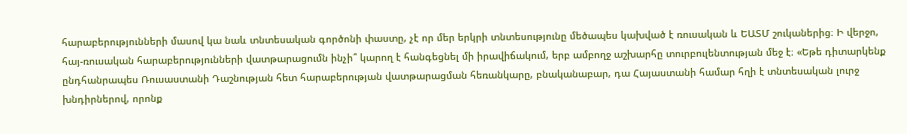հարաբերությունների մասով կա նաև տնտեսական գործոնի փաստը, չէ որ մեր երկրի տնտեսությունը մեծապես կախված է ռուսական և ԵԱՏՄ շուկաներից։ Ի վերջո, հայ-ռուսական հարաբերությունների վատթարացումն ինչի՞ կարող է հանգեցնել մի իրավիճակում, երբ ամբողջ աշխարհը տուրբուլենտության մեջ է։ «Եթե դիտարկենք ընդհանրապես Ռուսաստանի Դաշնության հետ հարաբերության վատթարացման հեռանկարը, բնականաբար, դա Հայաստանի համար հղի է տնտեսական լուրջ խնդիրներով, որոնք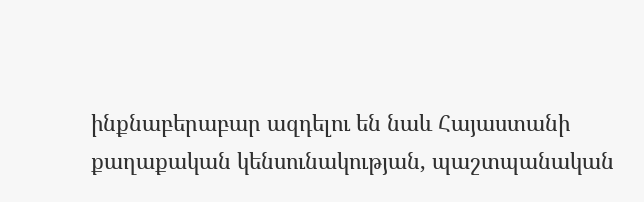ինքնաբերաբար ազդելու են նաև Հայաստանի քաղաքական կենսունակության, պաշտպանական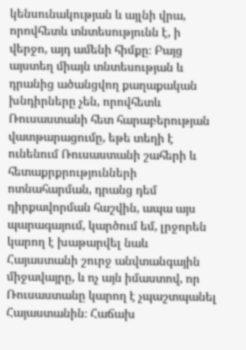կենսունակության և այլնի վրա, որովհետև տնտեսությունն է, ի վերջո, այդ ամենի հիմքը։ Բայց այստեղ միայն տնտեսության և դրանից ածանցվող քաղաքական խնդիրները չեն, որովհետև Ռուսաստանի հետ հարաբերության վատթարացումը, եթե տեղի է ունենում Ռուսաստանի շահերի և հետաքրքրությունների ոտնահարման, դրանց դեմ դիրքավորման հաշվին, ապա այս պարագայում, կարծում եմ, լրջորեն կարող է խաթարվել նաև Հայաստանի շուրջ անվտանգային միջավայրը, և ոչ այն իմաստով, որ Ռուսաստանը կարող է չպաշտպանել Հայաստանին։ Հաճախ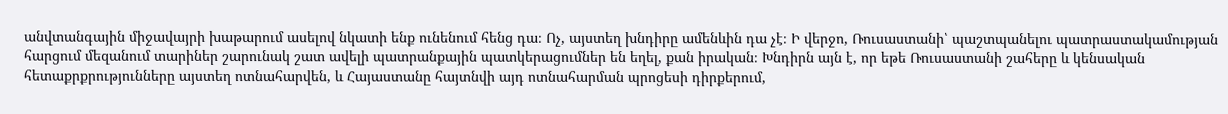անվտանգային միջավայրի խաթարում ասելով նկատի ենք ունենում հենց դա։ Ոչ, այստեղ խնդիրը ամենևին դա չէ։ Ի վերջո, Ռուսաստանի՝ պաշտպանելու պատրաստակամության հարցում մեզանում տարիներ շարունակ շատ ավելի պատրանքային պատկերացումներ են եղել, քան իրական։ Խնդիրն այն է, որ եթե Ռուսաստանի շահերը և կենսական հետաքրքրությունները այստեղ ոտնահարվեն, և Հայաստանը հայտնվի այդ ոտնահարման պրոցեսի դիրքերում,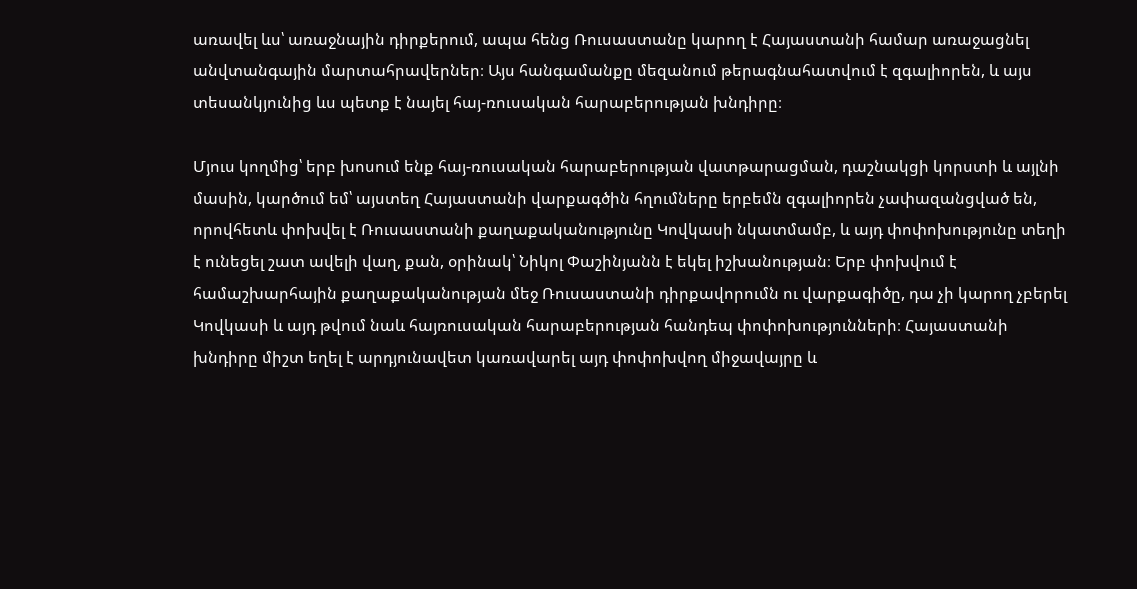առավել ևս՝ առաջնային դիրքերում, ապա հենց Ռուսաստանը կարող է Հայաստանի համար առաջացնել անվտանգային մարտահրավերներ։ Այս հանգամանքը մեզանում թերագնահատվում է զգալիորեն, և այս տեսանկյունից ևս պետք է նայել հայ-ռուսական հարաբերության խնդիրը։

Մյուս կողմից՝ երբ խոսում ենք հայ-ռուսական հարաբերության վատթարացման, դաշնակցի կորստի և այլնի մասին, կարծում եմ՝ այստեղ Հայաստանի վարքագծին հղումները երբեմն զգալիորեն չափազանցված են, որովհետև փոխվել է Ռուսաստանի քաղաքականությունը Կովկասի նկատմամբ, և այդ փոփոխությունը տեղի է ունեցել շատ ավելի վաղ, քան, օրինակ՝ Նիկոլ Փաշինյանն է եկել իշխանության։ Երբ փոխվում է համաշխարհային քաղաքականության մեջ Ռուսաստանի դիրքավորումն ու վարքագիծը, դա չի կարող չբերել Կովկասի և այդ թվում նաև հայռուսական հարաբերության հանդեպ փոփոխությունների։ Հայաստանի խնդիրը միշտ եղել է արդյունավետ կառավարել այդ փոփոխվող միջավայրը և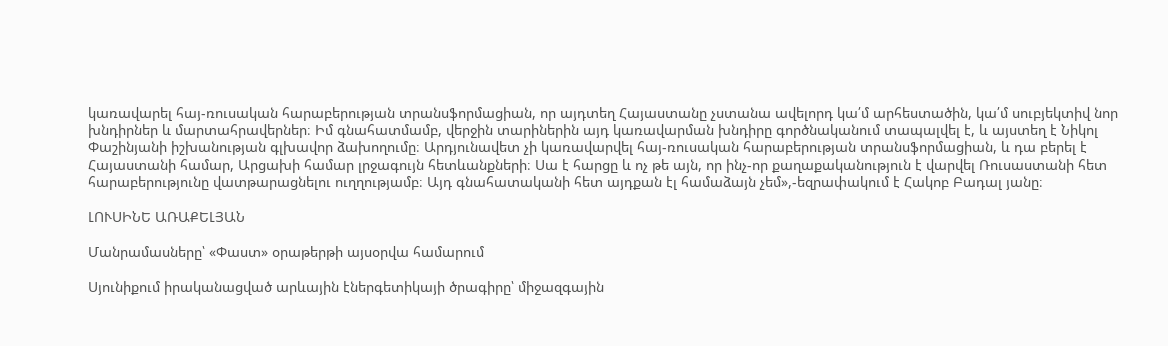կառավարել հայ-ռուսական հարաբերության տրանսֆորմացիան, որ այդտեղ Հայաստանը չստանա ավելորդ կա՛մ արհեստածին, կա՛մ սուբյեկտիվ նոր խնդիրներ և մարտահրավերներ։ Իմ գնահատմամբ, վերջին տարիներին այդ կառավարման խնդիրը գործնականում տապալվել է, և այստեղ է Նիկոլ Փաշինյանի իշխանության գլխավոր ձախողումը։ Արդյունավետ չի կառավարվել հայ-ռուսական հարաբերության տրանսֆորմացիան, և դա բերել է Հայաստանի համար, Արցախի համար լրջագույն հետևանքների։ Սա է հարցը և ոչ թե այն, որ ինչ-որ քաղաքականություն է վարվել Ռուսաստանի հետ հարաբերությունը վատթարացնելու ուղղությամբ։ Այդ գնահատականի հետ այդքան էլ համաձայն չեմ»,-եզրափակում է Հակոբ Բադալ յանը։

ԼՈՒՍԻՆԵ ԱՌԱՔԵԼՅԱՆ

Մանրամասները՝ «Փաստ» օրաթերթի այսօրվա համարում

Սյունիքում իրականացված արևային էներգետիկայի ծրագիրը՝ միջազգային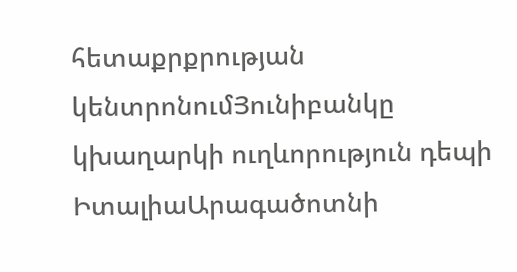հետաքրքրության կենտրոնումՅունիբանկը կխաղարկի ուղևորություն դեպի ԻտալիաԱրագածոտնի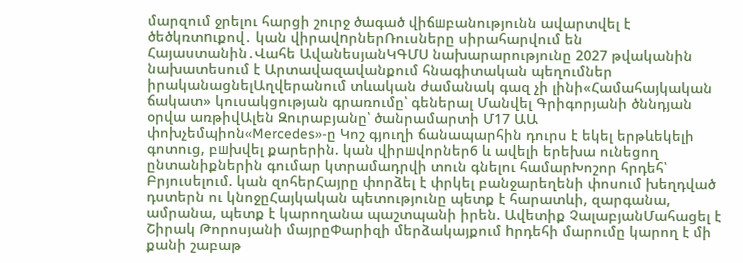մարզում ջրելու հարցի շուրջ ծագած վիճшբանությունն ավարտվել է ծեծկռտnւքով․ կան վիրավnրներՌուսները սիրահարվում են Հայաստանին․Վահե ԱվանեսյանԿԳՄՍ նախարարությունը 2027 թվականին նախատեսում է Արտավազավանքում հնագիտական պեղումներ իրականացնելԱղվերանում տևական ժամանակ գազ չի լինի«Համահայկական ճակատ» կուսակցության գրառումը՝ գեներալ Մանվել Գրիգորյանի ծննդյան օրվա առթիվԱլեն Զուրաբյանը՝ ծանրամարտի Մ17 ԱԱ փոխչեմպիոն«Mercedes»-ը Կոշ գյուղի ճանապարհին դուրս է եկել երթևեկելի գոտուց, բшխվել քարերին. կան վիրшվորներ6 և ավելի երեխա ունեցող ընտանիքներին գումար կտրամադրվի տուն գնելու համարԽոշոր հրդեհ՝ Բրյուսելում. կան զոհերՀայրը փորձել է փրկել բանջարեղենի փոսում խեղդված դստերն ու կնոջըՀայկական պետությունը պետք է հարատևի, զարգանա, ամրանա, պետք է կարողանա պաշտպանի իրեն. Ավետիք ՉալաբյանՄահացել է Շիրակ Թորոսյանի մայրըՓարիզի մերձակայքում hրդեհի մարումը կարող է մի քանի շաբաթ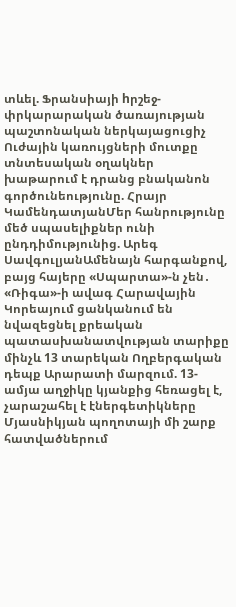տևել. Ֆրանսիայի hրշեջ-փրկարարական ծառայության պաշտոնական ներկայացուցիչ Ուժային կառույցների մուտքը տնտեսական օղակներ խաթարում է դրանց բնականոն գործունեությունը. Հրայր ԿամենդատյանՄեր հանրությունը մեծ սպասելիքներ ունի ընդդիմությունից. Արեգ ՍավգուլյանԱմենայն հարգանքով, բայց հայերը «Սպարտա»-ն չեն․ «Ռիգա»-ի ավագ Հարավային Կորեայում ցանկանում են նվազեցնել քրեական պատասխանատվության տարիքը մինչև 13 տարեկան Ողբերգական դեպք Արարատի մարզում. 13-ամյա աղջիկը կյանքից հեռացել է, չարաշահել է էներգետիկները Մյասնիկյան պողոտայի մի շարք հատվածներում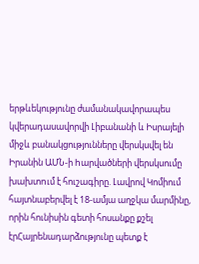երթևեկությունը ժամանակավորապես կվերադասավորվի Լիբանանի և Իսրայելի միջև բանակցությունները վերսկսվել են Իրանին ԱՄՆ-ի hարվածների վերսկսումը խախտnւմ է հուշագիրը. Լավրով Կոմիում հայտնաբերվել է 18-ամյա աղջկա մարմինը, որին հունիսին գետի հոսանքը քշել էրՀայրենադարձությունը պետք է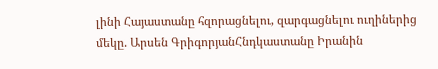լինի Հայաստանը հզորացնելու, զարգացնելու ուղիներից մեկը. Արսեն ԳրիգորյանՀնդկաստանը Իրանին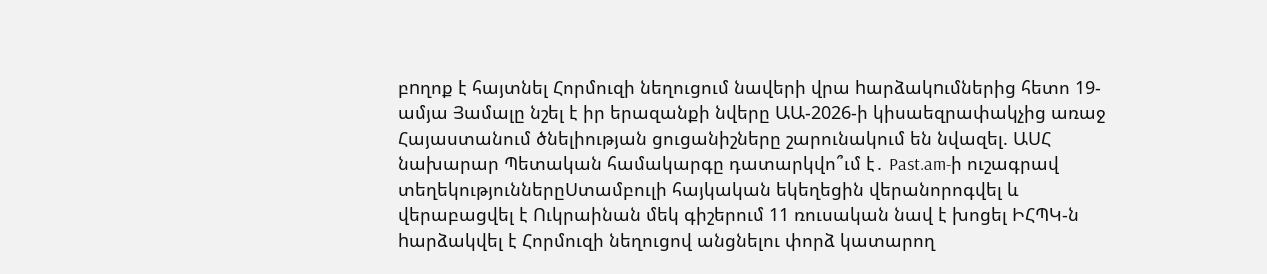բnղոք է հայտնել Հորմուզի նեղուցում նավերի վրա hարձակnւմներից հետո 19-ամյա Յամալը նշել է իր երազանքի նվերը ԱԱ-2026-ի կիսաեզրափակչից առաջ Հայաստանում ծնելիության ցուցանիշները շարունակում են նվազել. ԱՍՀ նախարար Պետական համակարգը դատարկվո՞ւմ է․ Past.am-ի ուշագրավ տեղեկություններըՍտամբուլի հայկական եկեղեցին վերանորոգվել և վերաբացվել է Ուկրաինան մեկ գիշերում 11 ռուսական նավ է խոցել ԻՀՊԿ-ն hարձակվել է Հորմուզի նեղուցով անցնելու փորձ կատարող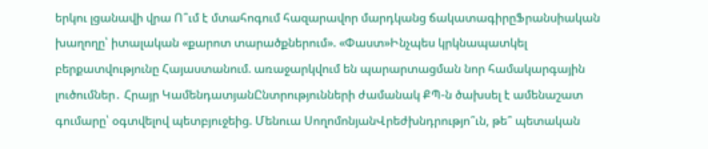երկու լցանավի վրա Ո՞ւմ է մտահոգում հազարավոր մարդկանց ճակատագիրըՖրանսիական խաղողը՝ իտալական «քարոտ տարածքներում». «Փաստ»Ինչպես կրկնապատկել բերքատվությունը Հայաստանում. առաջարկվում են պարարտացման նոր համակարգային լուծումներ․ Հրայր ԿամենդատյանԸնտրությունների ժամանակ ՔՊ-ն ծախսել է ամենաշատ գումարը՝ օգտվելով պետբյուջեից. Մենուա ՍողոմոնյանՎրեժխնդրությո՞ւն, թե՞ պետական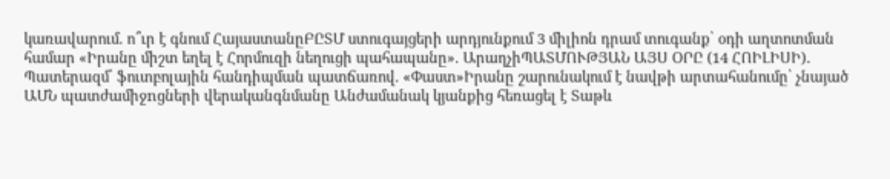կառավարում. ո՞ւր է գնում ՀայաստանըԲԸՏՄ ստուգայցերի արդյունքում 3 միլիոն դրամ տուգանք՝ օդի աղտոտման համար «Իրանը միշտ եղել է Հորմուզի նեղուցի պահապանը». ԱրաղչիՊԱՏՄՈՒԹՅԱՆ ԱՅՍ ՕՐԸ (14 ՀՈԻԼԻՍԻ)․ Պատերազմ՝ ֆուտբոլային հանդիպման պատճառով. «Փաստ»Իրանը շարունակում է նավթի արտահանումը՝ չնայած ԱՄՆ պատժամիջnցների վերականգնմանը Անժամանակ կյանքից հեռացել է Տաթև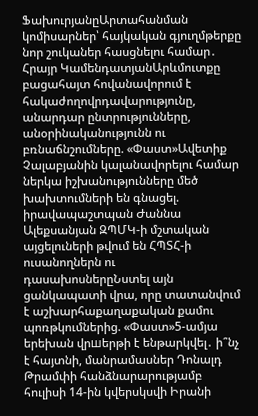ՖախուրյանըԱրտահանման կոմիսարներ՝ հայկական գյուղմթերքը նոր շուկաներ հասցնելու համար․ Հրայր ԿամենդատյանԱրևմուտքը բացահայտ հովանավորում է հակաժողովրդավարությունը, անարդար ընտրությունները, անօրինականությունն ու բռնաճնշումները. «Փաստ»Ավետիք Չալաբյանին կալանավորելու համար ներկա իշխանությունները մեծ խախտումների են գնացել. իրավապաշտպան Ժաննա Ալեքսանյան ԶՊՄԿ-ի մշտական այցելուների թվում են ՀՊՏՀ-ի ուսանողներն ու դասախոսներըՆստել այն ցանկապատի վրա, որը տատանվում է աշխարհաքաղաքական քամու պոռթկումներից. «Փաստ»5-ամյա երեխան վրшերթի է ենթարկվել․ ի՞նչ է հայտնի, մանրամասներ Դոնալդ Թրամփի հանձնարարությամբ հուլիսի 14-ին կվերսկսվի Իրանի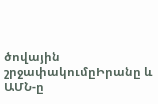ծովային շրջափակումըԻրանը և ԱՄՆ-ը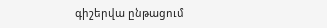գիշերվա ընթացում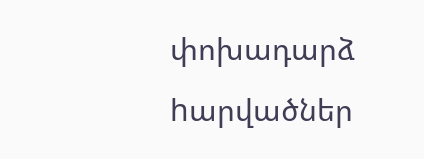փոխադարձ hարվածներ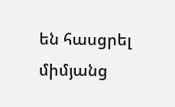են հասցրել միմյանց